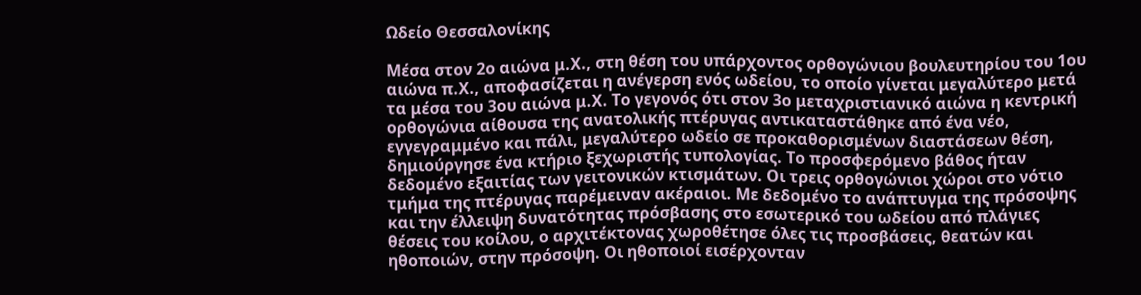Ωδείο Θεσσαλονίκης

Μέσα στον 2ο αιώνα μ.Χ., στη θέση του υπάρχοντος ορθογώνιου βουλευτηρίου του 1ου αιώνα π.Χ., αποφασίζεται η ανέγερση ενός ωδείου, το οποίο γίνεται μεγαλύτερο μετά τα μέσα του 3ου αιώνα μ.Χ. Το γεγονός ότι στον 3ο μεταχριστιανικό αιώνα η κεντρική ορθογώνια αίθουσα της ανατολικής πτέρυγας αντικαταστάθηκε από ένα νέο, εγγεγραμμένο και πάλι, μεγαλύτερο ωδείο σε προκαθορισμένων διαστάσεων θέση, δημιούργησε ένα κτήριο ξεχωριστής τυπολογίας. Το προσφερόμενο βάθος ήταν δεδομένο εξαιτίας των γειτονικών κτισμάτων. Οι τρεις ορθογώνιοι χώροι στο νότιο τμήμα της πτέρυγας παρέμειναν ακέραιοι. Με δεδομένο το ανάπτυγμα της πρόσοψης και την έλλειψη δυνατότητας πρόσβασης στο εσωτερικό του ωδείου από πλάγιες θέσεις του κοίλου, ο αρχιτέκτονας χωροθέτησε όλες τις προσβάσεις, θεατών και ηθοποιών, στην πρόσοψη. Οι ηθοποιοί εισέρχονταν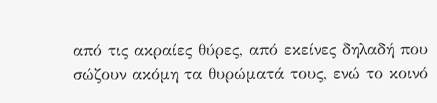από τις ακραίες θύρες, από εκείνες δηλαδή που σώζουν ακόμη τα θυρώματά τους, ενώ το κοινό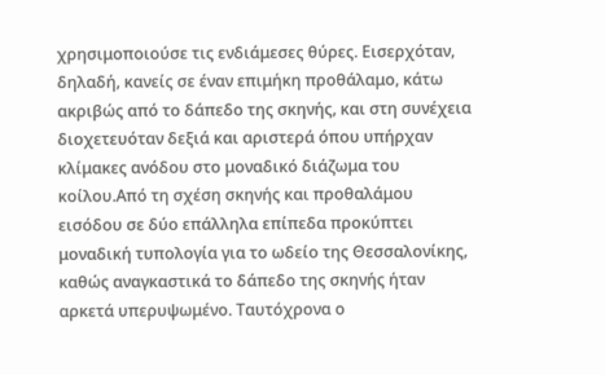χρησιμοποιούσε τις ενδιάμεσες θύρες. Εισερχόταν, δηλαδή, κανείς σε έναν επιμήκη προθάλαμο, κάτω ακριβώς από το δάπεδο της σκηνής, και στη συνέχεια διοχετευόταν δεξιά και αριστερά όπου υπήρχαν κλίμακες ανόδου στο μοναδικό διάζωμα του κοίλου.Από τη σχέση σκηνής και προθαλάμου εισόδου σε δύο επάλληλα επίπεδα προκύπτει μοναδική τυπολογία για το ωδείο της Θεσσαλονίκης, καθώς αναγκαστικά το δάπεδο της σκηνής ήταν αρκετά υπερυψωμένο. Ταυτόχρονα ο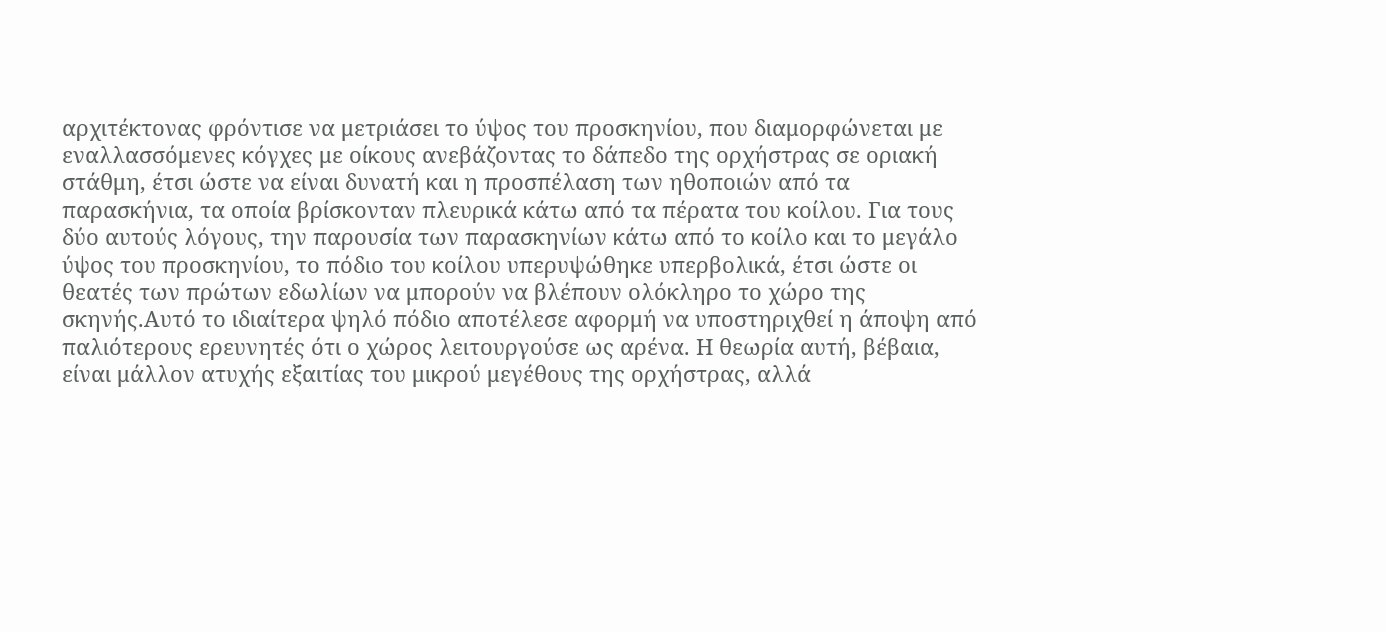αρχιτέκτονας φρόντισε να μετριάσει το ύψος του προσκηνίου, που διαμορφώνεται με εναλλασσόμενες κόγχες με οίκους ανεβάζοντας το δάπεδο της ορχήστρας σε οριακή στάθμη, έτσι ώστε να είναι δυνατή και η προσπέλαση των ηθοποιών από τα παρασκήνια, τα οποία βρίσκονταν πλευρικά κάτω από τα πέρατα του κοίλου. Για τους δύο αυτούς λόγους, την παρουσία των παρασκηνίων κάτω από το κοίλο και το μεγάλο ύψος του προσκηνίου, το πόδιο του κοίλου υπερυψώθηκε υπερβολικά, έτσι ώστε οι θεατές των πρώτων εδωλίων να μπορούν να βλέπουν ολόκληρο το χώρο της σκηνής.Αυτό το ιδιαίτερα ψηλό πόδιο αποτέλεσε αφορμή να υποστηριχθεί η άποψη από παλιότερους ερευνητές ότι ο χώρος λειτουργούσε ως αρένα. Η θεωρία αυτή, βέβαια, είναι μάλλον ατυχής εξαιτίας του μικρού μεγέθους της ορχήστρας, αλλά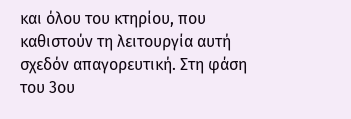και όλου του κτηρίου, που καθιστούν τη λειτουργία αυτή σχεδόν απαγορευτική. Στη φάση του 3ου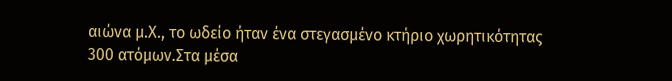αιώνα μ.Χ., το ωδείο ήταν ένα στεγασμένο κτήριο χωρητικότητας 300 ατόμων.Στα μέσα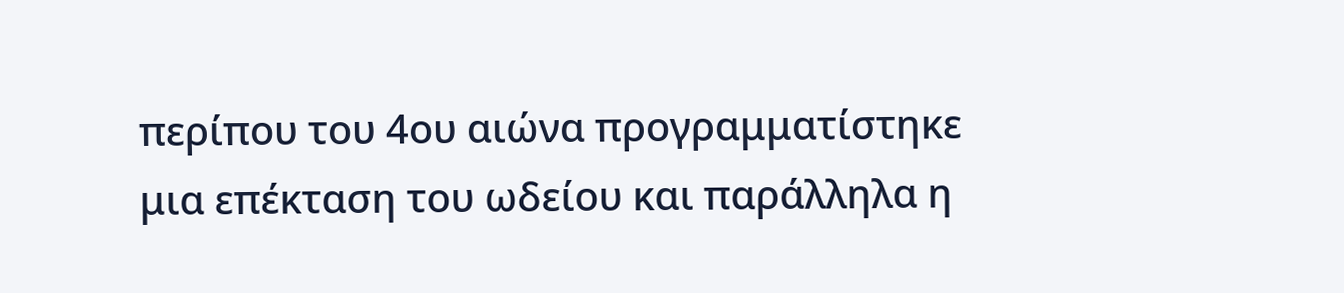περίπου του 4ου αιώνα προγραμματίστηκε μια επέκταση του ωδείου και παράλληλα η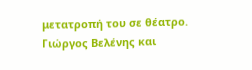μετατροπή του σε θέατρο. Γιώργος Βελένης και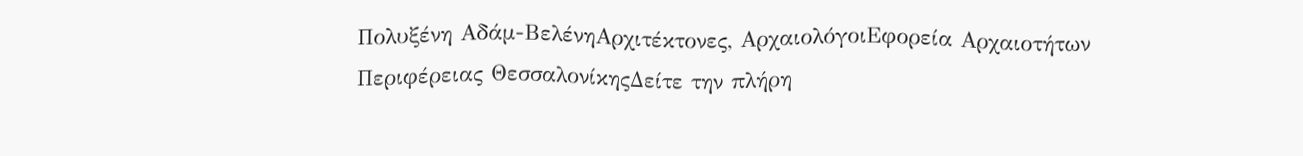Πολυξένη Αδάμ-ΒελένηΑρχιτέκτονες, ΑρχαιολόγοιΕφορεία Αρχαιοτήτων Περιφέρειας ΘεσσαλονίκηςΔείτε την πλήρη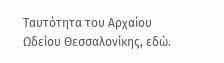Ταυτότητα του Αρχαίου Ωδείου Θεσσαλονίκης, εδώ.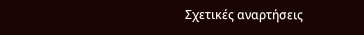Σχετικές αναρτήσεις